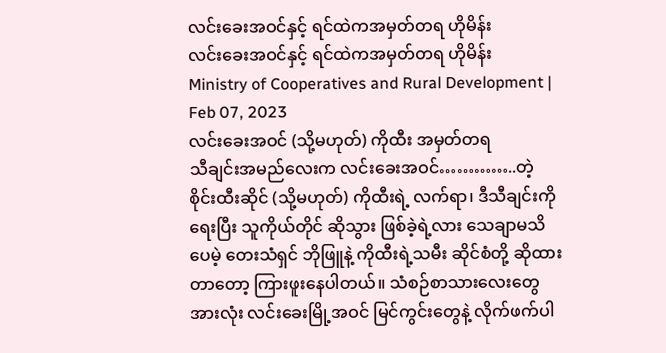လင်းခေးအဝင်နှင့် ရင်ထဲကအမှတ်တရ ဟိုမိန်း
လင်းခေးအဝင်နှင့် ရင်ထဲကအမှတ်တရ ဟိုမိန်း
Ministry of Cooperatives and Rural Development | Feb 07, 2023
လင်းခေးအဝင် (သို့မဟုတ်) ကိုထီး အမှတ်တရ
သီချင်းအမည်လေးက လင်းခေးအဝင်…………..တဲ့
စိုင်းထီးဆိုင် (သို့မဟုတ်) ကိုထီးရဲ့ လက်ရာ၊ ဒီသီချင်းကိုရေးပြီး သူကိုယ်တိုင် ဆိုသွား ဖြစ်ခဲ့ရဲ့လား သေချာမသိပေမဲ့ တေးသံရှင် ဘိုဖြူနဲ့ ကိုထီးရဲ့သမီး ဆိုင်စံတို့ ဆိုထားတာတော့ ကြားဖူးနေပါတယ်။ သံစဉ်စာသားလေးတွေအားလုံး လင်းခေးမြို့အဝင် မြင်ကွင်းတွေနဲ့ လိုက်ဖက်ပါ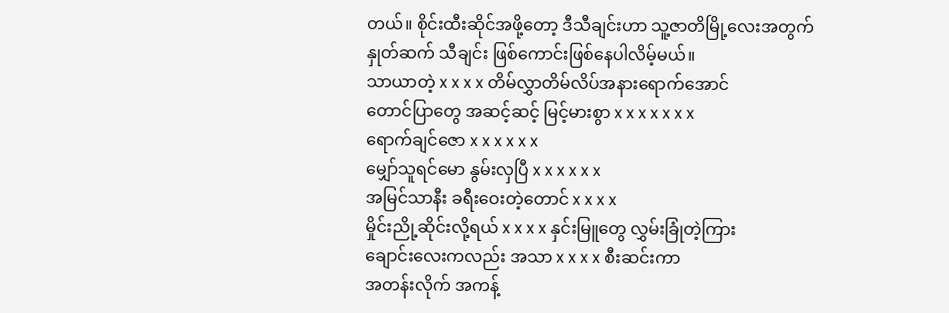တယ်။ စိုင်းထီးဆိုင်အဖို့တော့ ဒီသီချင်းဟာ သူ့ဇာတိမြို့လေးအတွက် နှုတ်ဆက် သီချင်း ဖြစ်ကောင်းဖြစ်နေပါလိမ့်မယ်။
သာယာတဲ့ x x x x တိမ်လွှာတိမ်လိပ်အနားရောက်အောင်
တောင်ပြာတွေ အဆင့်ဆင့် မြင့်မားစွာ x x x x x x x
ရောက်ချင်ဇော x x x x x x
မျှော်သူရင်မော နွမ်းလှပြီ x x x x x x
အမြင်သာနီး ခရီးဝေးတဲ့တောင် x x x x
မှိုင်းညို့ဆိုင်းလို့ရယ် x x x x နှင်းမြူတွေ လွှမ်းခြုံတဲ့ကြား
ချောင်းလေးကလည်း အသာ x x x x စီးဆင်းကာ
အတန်းလိုက် အကန့်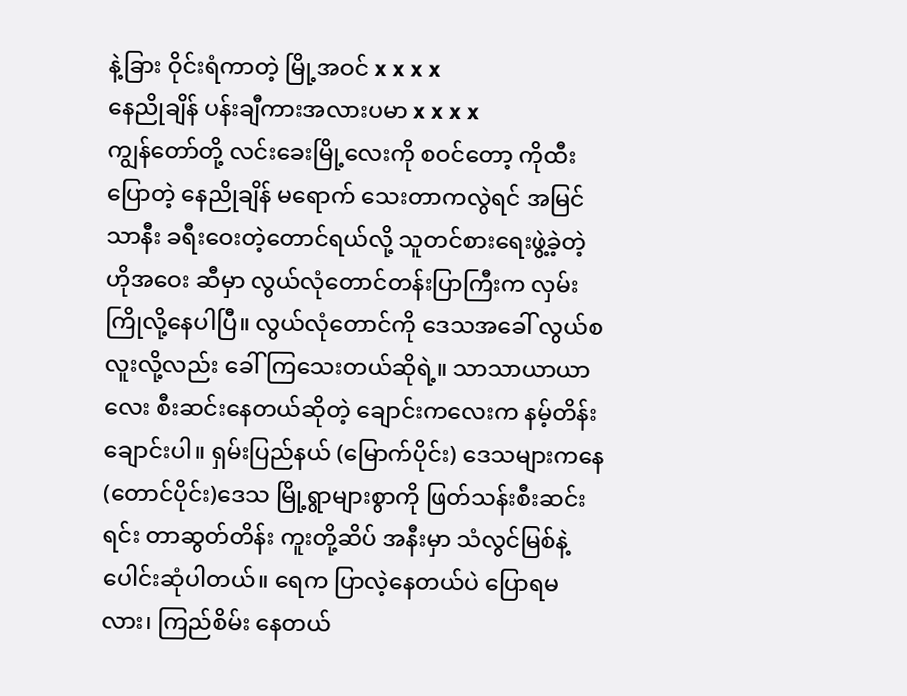နဲ့ခြား ဝိုင်းရံကာတဲ့ မြို့အဝင် x x x x
နေညိုချိန် ပန်းချီကားအလားပမာ x x x x
ကျွန်တော်တို့ လင်းခေးမြို့လေးကို စဝင်တော့ ကိုထီးပြောတဲ့ နေညိုချိန် မရောက် သေးတာကလွဲရင် အမြင်သာနီး ခရီးဝေးတဲ့တောင်ရယ်လို့ သူတင်စားရေးဖွဲ့ခဲ့တဲ့ ဟိုအဝေး ဆီမှာ လွယ်လုံတောင်တန်းပြာကြီးက လှမ်းကြိုလို့နေပါပြီ။ လွယ်လုံတောင်ကို ဒေသအခေါ် လွယ်စလူးလို့လည်း ခေါ်ကြသေးတယ်ဆိုရဲ့။ သာသာယာယာလေး စီးဆင်းနေတယ်ဆိုတဲ့ ချောင်းကလေးက နမ့်တိန်းချောင်းပါ။ ရှမ်းပြည်နယ် (မြောက်ပိုင်း) ဒေသများကနေ (တောင်ပိုင်း)ဒေသ မြို့ရွာများစွာကို ဖြတ်သန်းစီးဆင်းရင်း တာဆွတ်တိန်း ကူးတို့ဆိပ် အနီးမှာ သံလွင်မြစ်နဲ့ ပေါင်းဆုံပါတယ်။ ရေက ပြာလဲ့နေတယ်ပဲ ပြောရမလား၊ ကြည်စိမ်း နေတယ်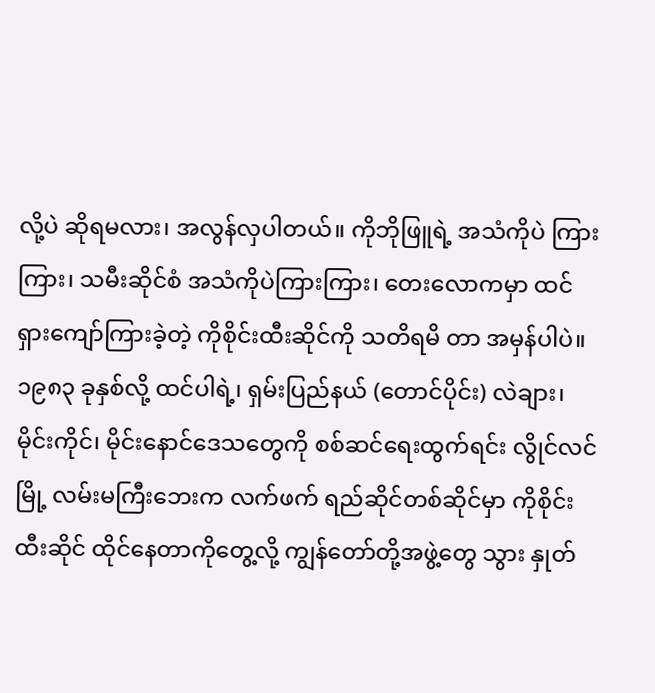လို့ပဲ ဆိုရမလား၊ အလွန်လှပါတယ်။ ကိုဘိုဖြူရဲ့ အသံကိုပဲ ကြားကြား၊ သမီးဆိုင်စံ အသံကိုပဲကြားကြား၊ တေးလောကမှာ ထင်ရှားကျော်ကြားခဲ့တဲ့ ကိုစိုင်းထီးဆိုင်ကို သတိရမိ တာ အမှန်ပါပဲ။ ၁၉၈၃ ခုနှစ်လို့ ထင်ပါရဲ့၊ ရှမ်းပြည်နယ် (တောင်ပိုင်း) လဲချား၊ မိုင်းကိုင်၊ မိုင်းနောင်ဒေသတွေကို စစ်ဆင်ရေးထွက်ရင်း လွိုင်လင်မြို့ လမ်းမကြီးဘေးက လက်ဖက် ရည်ဆိုင်တစ်ဆိုင်မှာ ကိုစိုင်းထီးဆိုင် ထိုင်နေတာကိုတွေ့လို့ ကျွန်တော်တို့အဖွဲ့တွေ သွား နှုတ်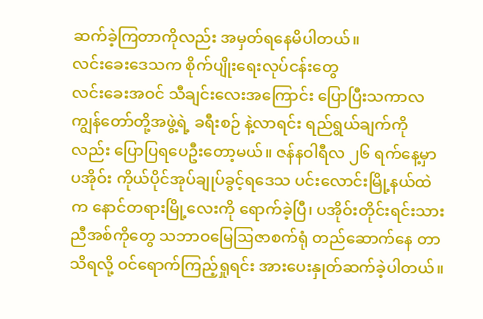ဆက်ခဲ့ကြတာကိုလည်း အမှတ်ရနေမိပါတယ်။
လင်းခေးဒေသက စိုက်ပျိုးရေးလုပ်ငန်းတွေ
လင်းခေးအဝင် သီချင်းလေးအကြောင်း ပြောပြီးသကာလ ကျွန်တော်တို့အဖွဲ့ရဲ့ ခရီးစဉ် နဲ့လာရင်း ရည်ရွယ်ချက်ကိုလည်း ပြောပြရပေဦးတော့မယ်။ ဇန်နဝါရီလ ၂၆ ရက်နေ့မှာ ပအိုဝ်း ကိုယ်ပိုင်အုပ်ချုပ်ခွင့်ရဒေသ ပင်းလောင်းမြို့နယ်ထဲက နောင်တရားမြို့လေးကို ရောက်ခဲ့ပြီ၊ ပအိုဝ်းတိုင်းရင်းသား ညီအစ်ကိုတွေ သဘာဝမြေဩဇာစက်ရုံ တည်ဆောက်နေ တာသိရလို့ ဝင်ရောက်ကြည့်ရှုရင်း အားပေးနှုတ်ဆက်ခဲ့ပါတယ်။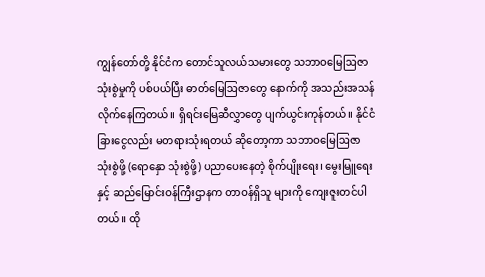ကျွန်တော်တို့ နိုင်ငံက တောင်သူလယ်သမားတွေ သဘာဝမြေဩဇာ သုံးစွဲမှုကို ပစ်ပယ်ပြီး ဓာတ်မြေဩဇာတွေ နောက်ကို အသည်းအသန် လိုက်နေကြတယ်။ ရှိရင်းမြေဆီလွှာတွေ ပျက်ယွင်းကုန်တယ်။ နိုင်ငံခြားငွေလည်း မတရားသုံးရတယ် ဆိုတော့ကာ သဘာဝမြေဩဇာ သုံးစွဲဖို့ (ရောနှော သုံးစွဲဖို့) ပညာပေးနေတဲ့ စိုက်ပျိုးရေး၊ မွေးမြူရေးနှင့် ဆည်မြောင်းဝန်ကြီးဌာနက တာဝန်ရှိသူ များကို ကျေးဇူးတင်ပါတယ်။ ထို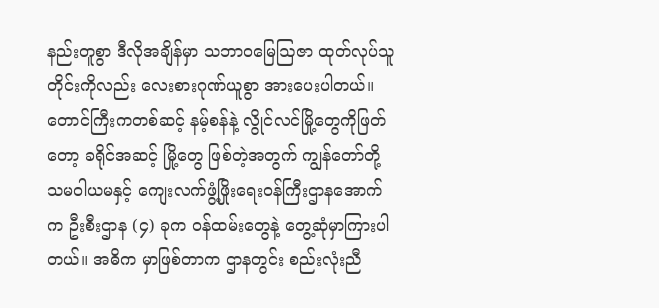နည်းတူစွာ ဒီလိုအချိန်မှာ သဘာဝမြေဩဇာ ထုတ်လုပ်သူ တိုင်းကိုလည်း လေးစားဂုဏ်ယူစွာ အားပေးပါတယ်။
တောင်ကြီးကတစ်ဆင့် နမ့်စန်နဲ့ လွိုင်လင်မြို့တွေကိုဖြတ်တော့ ခရိုင်အဆင့် မြို့တွေ ဖြစ်တဲ့အတွက် ကျွန်တော်တို့ သမဝါယမနှင့် ကျေးလက်ဖွံ့ဖြိုးရေးဝန်ကြီးဌာနအောက်က ဦးစီးဌာန (၄) ခုက ဝန်ထမ်းတွေနဲ့ တွေ့ဆုံမှာကြားပါတယ်။ အဓိက မှာဖြစ်တာက ဌာနတွင်း စည်းလုံးညီ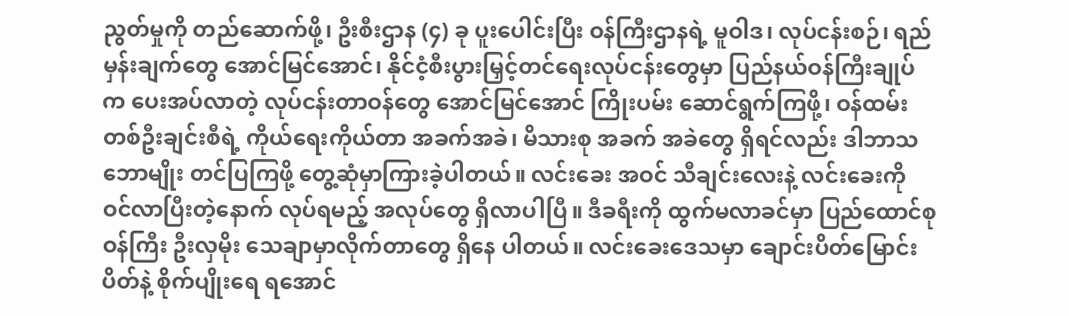ညွတ်မှုကို တည်ဆောက်ဖို့၊ ဦးစီးဌာန (၄) ခု ပူးပေါင်းပြီး ဝန်ကြီးဌာနရဲ့ မူဝါဒ၊ လုပ်ငန်းစဉ်၊ ရည်မှန်းချက်တွေ အောင်မြင်အောင်၊ နိုင်ငံ့စီးပွားမြှင့်တင်ရေးလုပ်ငန်းတွေမှာ ပြည်နယ်ဝန်ကြီးချုပ်က ပေးအပ်လာတဲ့ လုပ်ငန်းတာဝန်တွေ အောင်မြင်အောင် ကြိုးပမ်း ဆောင်ရွက်ကြဖို့၊ ဝန်ထမ်းတစ်ဦးချင်းစီရဲ့ ကိုယ်ရေးကိုယ်တာ အခက်အခဲ၊ မိသားစု အခက် အခဲတွေ ရှိရင်လည်း ဒါဘာသဘောမျိုး တင်ပြကြဖို့ တွေ့ဆုံမှာကြားခဲ့ပါတယ်။ လင်းခေး အဝင် သီချင်းလေးနဲ့ လင်းခေးကို ဝင်လာပြီးတဲ့နောက် လုပ်ရမည့် အလုပ်တွေ ရှိလာပါပြီ။ ဒီခရီးကို ထွက်မလာခင်မှာ ပြည်ထောင်စုဝန်ကြီး ဦးလှမိုး သေချာမှာလိုက်တာတွေ ရှိနေ ပါတယ်။ လင်းခေးဒေသမှာ ချောင်းပိတ်မြောင်းပိတ်နဲ့ စိုက်ပျိုးရေ ရအောင်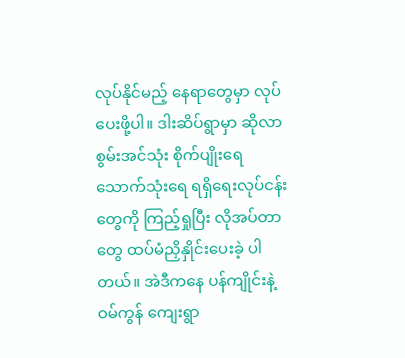လုပ်နိုင်မည့် နေရာတွေမှာ လုပ်ပေးဖို့ပါ။ ဒါးဆိပ်ရွာမှာ ဆိုလာစွမ်းအင်သုံး စိုက်ပျိုးရေ သောက်သုံးရေ ရရှိရေးလုပ်ငန်းတွေကို ကြည့်ရှုပြီး လိုအပ်တာတွေ ထပ်မံညှိနှိုင်းပေးခဲ့ ပါတယ်။ အဲဒီကနေ ပန်ကျိုင်းနဲ့ ဝမ်ကွန် ကျေးရွာ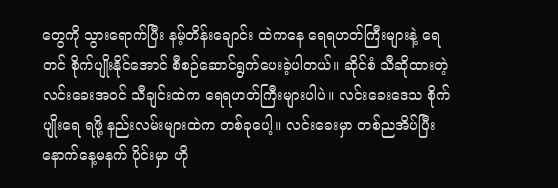တွေကို သွားရောက်ပြီး နမ့်တိန်းချောင်း ထဲကနေ ရေရဟတ်ကြီးများနဲ့ ရေတင် စိုက်ပျိုးနိုင်အောင် စီစဉ်ဆောင်ရွက်ပေးခဲ့ပါတယ်။ ဆိုင်စံ သီဆိုထားတဲ့ လင်းခေးအဝင် သီချင်းထဲက ရေရဟတ်ကြီးများပါပဲ။ လင်းခေးဒေသ စိုက်ပျိုးရေ ရဖို့ နည်းလမ်းများထဲက တစ်ခုပေါ့။ လင်းခေးမှာ တစ်ညအိပ်ပြီး နောက်နေ့မနက် ပိုင်းမှာ ဟို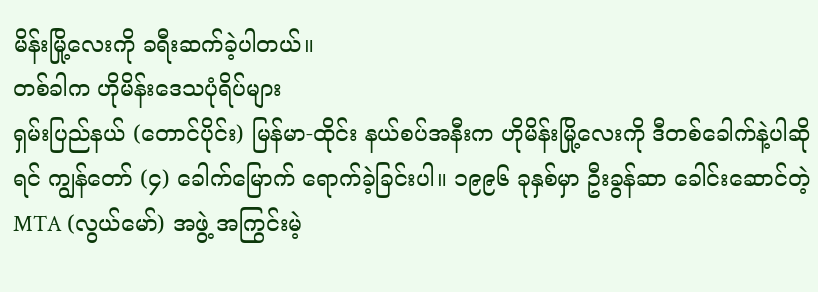မိန်းမြို့လေးကို ခရီးဆက်ခဲ့ပါတယ်။
တစ်ခါက ဟိုမိန်းဒေသပုံရိပ်များ
ရှမ်းပြည်နယ် (တောင်ပိုင်း) မြန်မာ-ထိုင်း နယ်စပ်အနီးက ဟိုမိန်းမြို့လေးကို ဒီတစ်ခေါက်နဲ့ပါဆိုရင် ကျွန်တော် (၄) ခေါက်မြောက် ရောက်ခဲ့ခြင်းပါ။ ၁၉၉၆ ခုနှစ်မှာ ဦးခွန်ဆာ ခေါင်းဆောင်တဲ့ MTA (လွယ်မော်) အဖွဲ့ အကြွင်းမဲ့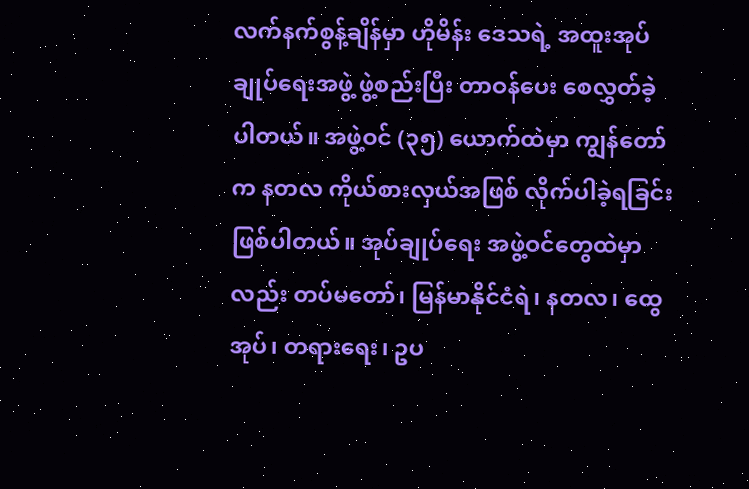လက်နက်စွန့်ချိန်မှာ ဟိုမိန်း ဒေသရဲ့ အထူးအုပ်ချုပ်ရေးအဖွဲ့ ဖွဲ့စည်းပြီး တာဝန်ပေး စေလွှတ်ခဲ့ပါတယ်။ အဖွဲ့ဝင် (၃၅) ယောက်ထဲမှာ ကျွန်တော်က နတလ ကိုယ်စားလှယ်အဖြစ် လိုက်ပါခဲ့ရခြင်း ဖြစ်ပါတယ်။ အုပ်ချုပ်ရေး အဖွဲ့ဝင်တွေထဲမှာလည်း တပ်မတော်၊ မြန်မာနိုင်ငံရဲ၊ နတလ၊ ထွေအုပ်၊ တရားရေး၊ ဥပ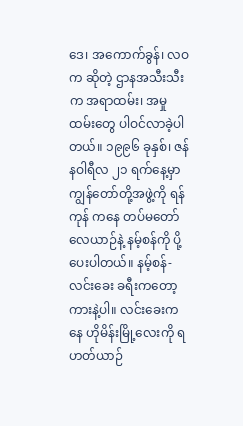ဒေ၊ အကောက်ခွန်၊ လဝက ဆိုတဲ့ ဌာနအသီးသီးက အရာထမ်း၊ အမှုထမ်းတွေ ပါဝင်လာခဲ့ပါတယ်။ ၁၉၉၆ ခုနှစ်၊ ဇန်နဝါရီလ ၂၁ ရက်နေ့မှာ ကျွန်တော်တို့အဖွဲ့ကို ရန်ကုန် ကနေ တပ်မတော်လေယာဉ်နဲ့ နမ့်စန်ကို ပို့ပေးပါတယ်။ နမ့်စန်-လင်းခေး ခရီးကတော့ ကားနဲ့ပါ။ လင်းခေးကနေ ဟိုမိန်းမြို့လေးကို ရဟတ်ယာဉ်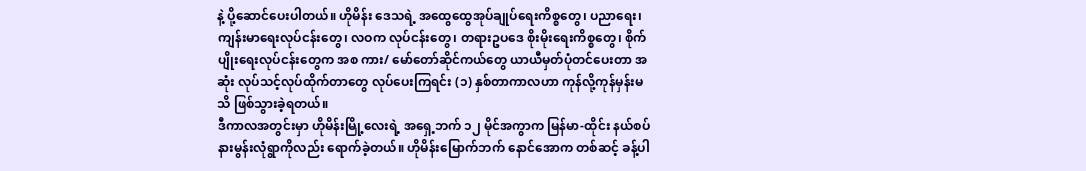နဲ့ ပို့ဆောင်ပေးပါတယ်။ ဟိုမိန်း ဒေသရဲ့ အထွေထွေအုပ်ချုပ်ရေးကိစ္စတွေ၊ ပညာရေး၊ ကျန်းမာရေးလုပ်ငန်းတွေ၊ လဝက လုပ်ငန်းတွေ၊ တရားဥပဒေ စိုးမိုးရေးကိစ္စတွေ၊ စိုက်ပျိုးရေးလုပ်ငန်းတွေက အစ ကား/ မော်တော်ဆိုင်ကယ်တွေ ယာယီမှတ်ပုံတင်ပေးတာ အဆုံး လုပ်သင့်လုပ်ထိုက်တာတွေ လုပ်ပေးကြရင်း (၁) နှစ်တာကာလဟာ ကုန်လို့ကုန်မှန်းမသိ ဖြစ်သွားခဲ့ရတယ်။
ဒီကာလအတွင်းမှာ ဟိုမိန်းမြို့လေးရဲ့ အရှေ့ဘက် ၁၂ မိုင်အကွာက မြန်မာ-ထိုင်း နယ်စပ် နားမွန်းလုံရွာကိုလည်း ရောက်ခဲ့တယ်။ ဟိုမိန်းမြောက်ဘက် နောင်အောက တစ်ဆင့် ခန့်ပါ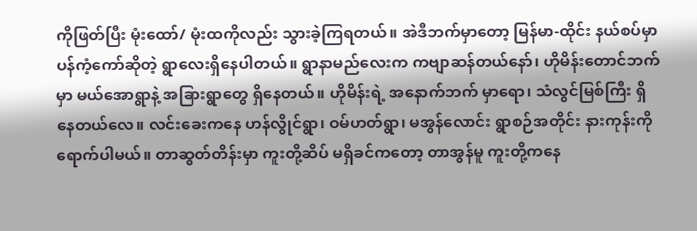ကိုဖြတ်ပြီး မုံးထော်/ မုံးထကိုလည်း သွားခဲ့ကြရတယ်။ အဲဒီဘက်မှာတော့ မြန်မာ-ထိုင်း နယ်စပ်မှာ ပန်ကံ့ကော်ဆိုတဲ့ ရွာလေးရှိနေပါတယ်။ ရွာနာမည်လေးက ကဗျာဆန်တယ်နော်၊ ဟိုမိန်းတောင်ဘက်မှာ မယ်အောရွာနဲ့ အခြားရွာတွေ ရှိနေတယ်။ ဟိုမိန်းရဲ့ အနောက်ဘက် မှာရော၊ သံလွင်မြစ်ကြီး ရှိနေတယ်လေ။ လင်းခေးကနေ ဟန်လွိုင်ရွာ၊ ဝမ်ဟတ်ရွာ၊ မအွန်လောင်း ရွာစဉ်အတိုင်း နားကုန်းကို ရောက်ပါမယ်။ တာဆွတ်တိန်းမှာ ကူးတို့ဆိပ် မရှိခင်ကတော့ တာအွန်မူ ကူးတို့ကနေ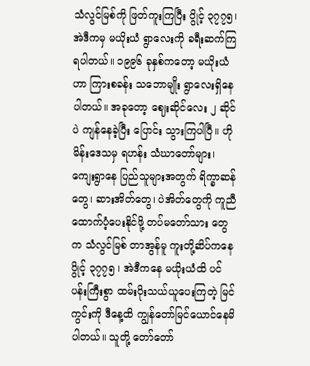သံလွင်မြစ်ကို ဖြတ်ကူးကြပြီး ပွိုင့် ၃၇၇၅၊ အဲဒီကမှ မယိုးယံ ရွာလေးကို ခရီးဆက်ကြရပါတယ်။ ၁၉၉၆ ခုနှစ်ကတော့ မယိုးယံဟာ ကြားစခန်း သဘောမျိုး ရွာလေးရှိနေပါတယ်။ အခုတော့ ဈေးဆိုင်လေး ၂ ဆိုင်ပဲ ကျန်နေခဲ့ပြီး ပြောင်း သွားကြပါပြီ။ ဟိုမိန်းဒေသမှ ရဟန်း သံဃာတော်များ၊ ကျေးရွာနေ ပြည်သူများအတွက် ရိက္ခာဆန်တွေ၊ ဆားအိတ်တွေ၊ ပဲအိတ်တွေကို ကူညီထောက်ပံ့ပေးနိုင်ဖို့ တပ်မတော်သား တွေက သံလွင်မြစ် တာအွန်မူ ကူးတို့ဆိပ်ကနေ ပွိုင့် ၃၇၇၅ ၊ အဲဒီကနေ မယိုးယံထိ ပင်ပန်းကြီးစွာ ထမ်းပိုးသယ်ယူပေးကြတဲ့ မြင်ကွင်းကို ဒီနေ့ထိ ကျွန်တော်မြင်ယောင်နေမိ ပါတယ်။ သူတို့ တော်တော်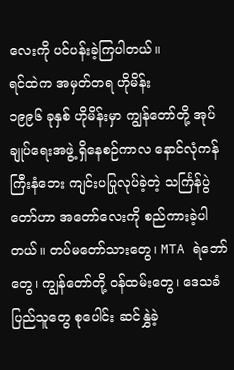လေးကို ပင်ပန်းခဲ့ကြပါတယ်။
ရင်ထဲက အမှတ်တရ ဟိုမိန်း
၁၉၉၆ ခုနှစ် ဟိုမိန်းမှာ ကျွန်တော်တို့ အုပ်ချုပ်ရေးအဖွဲ့ ရှိနေစဉ်ကာလ နောင်လုံကန် ကြီးနံဘေး ကျင်းပပြုလုပ်ခဲ့တဲ့ သင်္ကြန်ပွဲတော်ဟာ အတော်လေးကို စည်ကားခဲ့ပါတယ်။ တပ်မတော်သားတွေ၊ MTA ရဲဘော်တွေ၊ ကျွန်တော်တို့ ဝန်ထမ်းတွေ၊ ဒေသခံပြည်သူတွေ စုပေါင်း ဆင်နွှဲခဲ့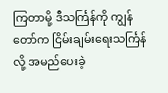ကြတာမို့ ဒီသင်္ကြန်ကို ကျွန်တော်က ငြိမ်းချမ်းရေးသင်္ကြန်လို့ အမည်ပေးခဲ့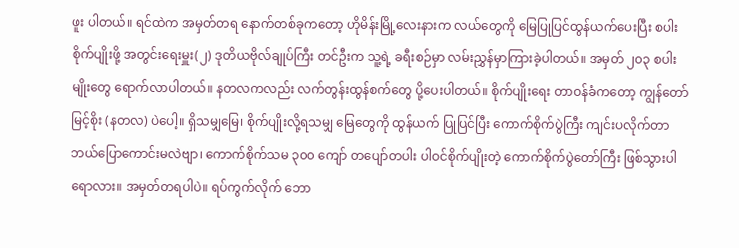ဖူး ပါတယ်။ ရင်ထဲက အမှတ်တရ နောက်တစ်ခုကတော့ ဟိုမိန်းမြို့လေးနားက လယ်တွေကို မြေပြုပြင်ထွန်ယက်ပေးပြီး စပါးစိုက်ပျိုးဖို့ အတွင်းရေးမှူး(၂) ဒုတိယဗိုလ်ချုပ်ကြီး တင်ဦးက သူ့ရဲ့ ခရီးစဉ်မှာ လမ်းညွှန်မှာကြားခဲ့ပါတယ်။ အမှတ် ၂၀၃ စပါးမျိုးတွေ ရောက်လာပါတယ်။ နတလကလည်း လက်တွန်းထွန်စက်တွေ ပို့ပေးပါတယ်။ စိုက်ပျိုးရေး တာဝန်ခံကတော့ ကျွန်တော် မြင့်စိုး (နတလ) ပဲပေါ့။ ရှိသမျှမြေ၊ စိုက်ပျိုးလို့ရသမျှ မြေတွေကို ထွန်ယက် ပြုပြင်ပြီး ကောက်စိုက်ပွဲကြီး ကျင်းပလိုက်တာ ဘယ်ပြောကောင်းမလဲဗျာ၊ ကောက်စိုက်သမ ၃၀၀ ကျော် တပျော်တပါး ပါဝင်စိုက်ပျိုးတဲ့ ကောက်စိုက်ပွဲတော်ကြီး ဖြစ်သွားပါရောလား။ အမှတ်တရပါပဲ။ ရပ်ကွက်လိုက် ဘော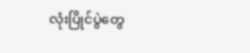လုံးပြိုင်ပွဲတွေ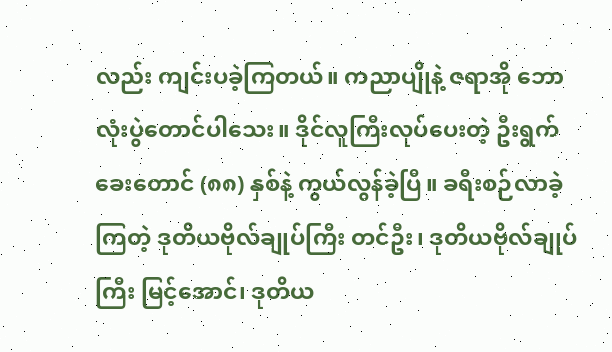လည်း ကျင်းပခဲ့ကြတယ်။ ကညာပျိုနဲ့ ဇရာအို ဘောလုံးပွဲတောင်ပါသေး။ ဒိုင်လူကြီးလုပ်ပေးတဲ့ ဦးရွက်ခေးတောင် (၈၈) နှစ်နဲ့ ကွယ်လွန်ခဲ့ပြီ။ ခရီးစဉ်လာခဲ့ကြတဲ့ ဒုတိယဗိုလ်ချုပ်ကြီး တင်ဦး၊ ဒုတိယဗိုလ်ချုပ်ကြီး မြင့်အောင်၊ ဒုတိယ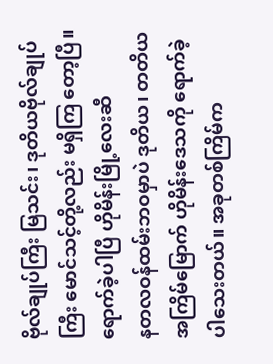ဗိုလ်ချုပ်ကြီး မြသင်း၊ ဒုတိယဗိုလ်ချုပ်ကြီး မောင်သင့်တို့လည်း မရှိကြ တော့ပြီ။
ရောက်ခဲ့ပါပြီ ဟိုမိန်းမြို့လေးဆီ
နတလဝန်ထမ်းဘဝမှာပဲ ဒုတိယ၊ တတိယ အကြိမ်မြောက် ဟိုမိန်းဒေသကို ရောက်ခဲ့ ပါသေးတယ်။ အခုတစ်ကြိမ်က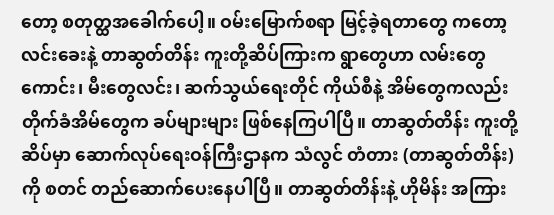တော့ စတုတ္ထအခေါက်ပေါ့။ ဝမ်းမြောက်စရာ မြင့်ခဲ့ရတာတွေ ကတော့ လင်းခေးနဲ့ တာဆွတ်တိန်း ကူးတို့ဆိပ်ကြားက ရွာတွေဟာ လမ်းတွေကောင်း၊ မီးတွေလင်း၊ ဆက်သွယ်ရေးတိုင် ကိုယ်စီနဲ့ အိမ်တွေကလည်း တိုက်ခံအိမ်တွေက ခပ်များများ ဖြစ်နေကြပါပြီ။ တာဆွတ်တိန်း ကူးတို့ဆိပ်မှာ ဆောက်လုပ်ရေးဝန်ကြီးဌာနက သံလွင် တံတား (တာဆွတ်တိန်း) ကို စတင် တည်ဆောက်ပေးနေပါပြီ။ တာဆွတ်တိန်းနဲ့ ဟိုမိန်း အကြား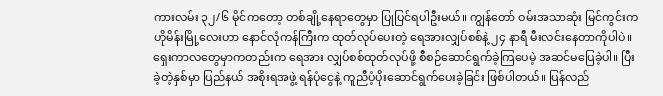ကားလမ်း ၃၂/၆ မိုင်ကတော့ တစ်ချို့နေရာတွေမှာ ပြုပြင်ရပါဦးမယ်။ ကျွန်တော် ဝမ်းအသာဆုံး မြင်ကွင်းက ဟိုမိန်းမြို့လေးဟာ နောင်လုံကန်ကြီးက ထုတ်လုပ်ပေးတဲ့ ရေအားလျှပ်စစ်နဲ့ ၂၄ နာရီ မီးလင်းနေတာကိုပါပဲ။ ရှေးကာလတွေမှာကတည်းက ရေအား လျှပ်စစ်ထုတ်လုပ်ဖို့ စီစဉ်ဆောင်ရွက်ခဲ့ကြပေမဲ့ အဆင်မပြေခဲ့ပါ။ ပြီးခဲ့တဲ့နှစ်မှာ ပြည်နယ် အစိုးရအဖွဲ့ ရန်ပုံငွေနဲ့ ကူညီပံ့ပိုးဆောင်ရွက်ပေးခဲ့ခြင်း ဖြစ်ပါတယ်။ ပြန်လည်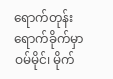ရောက်တုန်း ရောက်ခိုက်မှာ ဝမ်မိုင်၊ မိုက်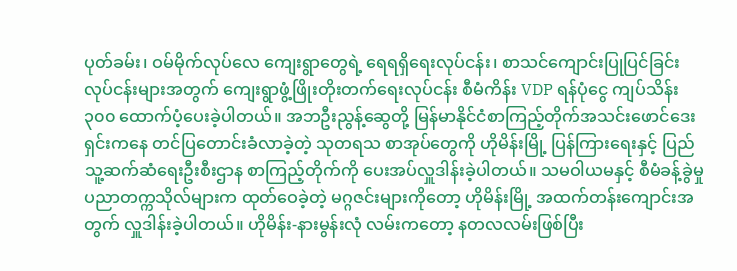ပုတ်ခမ်း၊ ဝမ်မိုက်လုပ်လေ ကျေးရွာတွေရဲ့ ရေရရှိရေးလုပ်ငန်း၊ စာသင်ကျောင်းပြုပြင်ခြင်း လုပ်ငန်းများအတွက် ကျေးရွာဖွံ့ဖြိုးတိုးတက်ရေးလုပ်ငန်း စီမံကိန်း VDP ရန်ပုံငွေ ကျပ်သိန်း ၃၀၀ ထောက်ပံ့ပေးခဲ့ပါတယ်။ အဘဦးညွန့်ဆွေတို့ မြန်မာနိုင်ငံစာကြည့်တိုက်အသင်းဖောင်ဒေးရှင်းကနေ တင်ပြတောင်းခံလာခဲ့တဲ့ သုတရသ စာအုပ်တွေကို ဟိုမိန်းမြို့ ပြန်ကြားရေးနှင့် ပြည်သူ့ဆက်ဆံရေးဦးစီးဌာန စာကြည့်တိုက်ကို ပေးအပ်လှူဒါန်းခဲ့ပါတယ်။ သမဝါယမနှင့် စီမံခန့်ခွဲမှုပညာတက္ကသိုလ်များက ထုတ်ဝေခဲ့တဲ့ မဂ္ဂဇင်းများကိုတော့ ဟိုမိန်းမြို့ အထက်တန်းကျောင်းအတွက် လှူဒါန်းခဲ့ပါတယ်။ ဟိုမိန်း-နားမွန်းလုံ လမ်းကတော့ နတလလမ်းဖြစ်ပြီး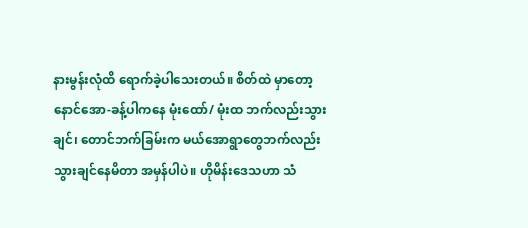နားမွန်းလုံထိ ရောက်ခဲ့ပါသေးတယ်။ စိတ်ထဲ မှာတော့ နောင်အော-ခန့်ပါကနေ မုံးထော်/ မုံးထ ဘက်လည်းသွားချင်၊ တောင်ဘက်ခြမ်းက မယ်အောရွာတွေဘက်လည်း သွားချင်နေမိတာ အမှန်ပါပဲ။ ဟိုမိန်းဒေသဟာ သံ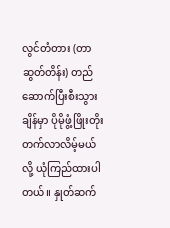လွင်တံတား (တာဆွတ်တိန်း) တည်ဆောက်ပြီးစီးသွားချိန်မှာ ပိုမိုဖွံ့ဖြိုးတိုးတက်လာလိမ့်မယ်လို့ ယုံကြည်ထားပါတယ်။ နှုတ်ဆက်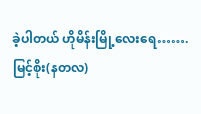ခဲ့ပါတယ် ဟိုမိန်းမြို့လေးရေ…….
မြင့်စိုး(နတလ)